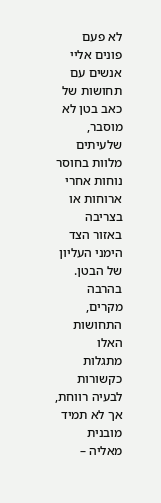לא פעם פונים אליי אנשים עם תחושות של כאב בטן לא מוסבר, שלעיתים מלוות בחוסר נוחות אחרי ארוחות או בצריבה באזור הצד הימני העליון של הבטן. בהרבה מקרים, התחושות האלו מתגלות כקשורות לבעיה רווחת, אך לא תמיד מובנית מאליה –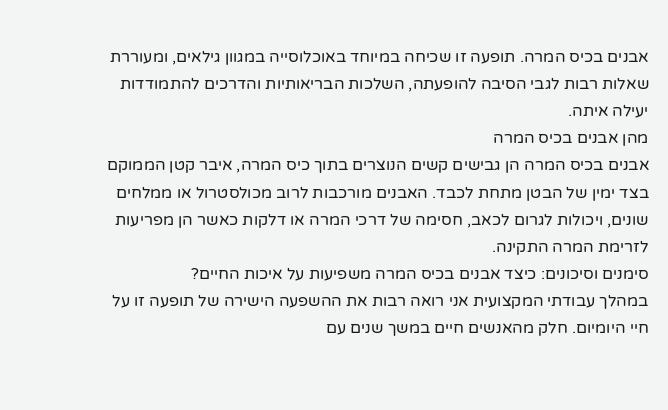אבנים בכיס המרה. תופעה זו שכיחה במיוחד באוכלוסייה במגוון גילאים, ומעוררת שאלות רבות לגבי הסיבה להופעתה, השלכות הבריאותיות והדרכים להתמודדות יעילה איתה.
מהן אבנים בכיס המרה
אבנים בכיס המרה הן גבישים קשים הנוצרים בתוך כיס המרה, איבר קטן הממוקם בצד ימין של הבטן מתחת לכבד. האבנים מורכבות לרוב מכולסטרול או ממלחים שונים, ויכולות לגרום לכאב, חסימה של דרכי המרה או דלקות כאשר הן מפריעות לזרימת המרה התקינה.
סימנים וסיכונים: כיצד אבנים בכיס המרה משפיעות על איכות החיים?
במהלך עבודתי המקצועית אני רואה רבות את ההשפעה הישירה של תופעה זו על חיי היומיום. חלק מהאנשים חיים במשך שנים עם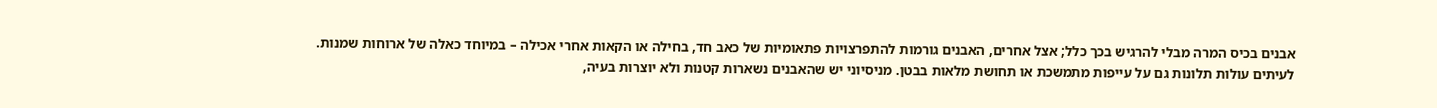אבנים בכיס המרה מבלי להרגיש בכך כלל; אצל אחרים, האבנים גורמות להתפרצויות פתאומיות של כאב חד, בחילה או הקאות אחרי אכילה – במיוחד כאלה של ארוחות שמנות. לעיתים עולות תלונות גם על עייפות מתמשכת או תחושת מלאות בבטן. מניסיוני יש שהאבנים נשארות קטנות ולא יוצרות בעיה,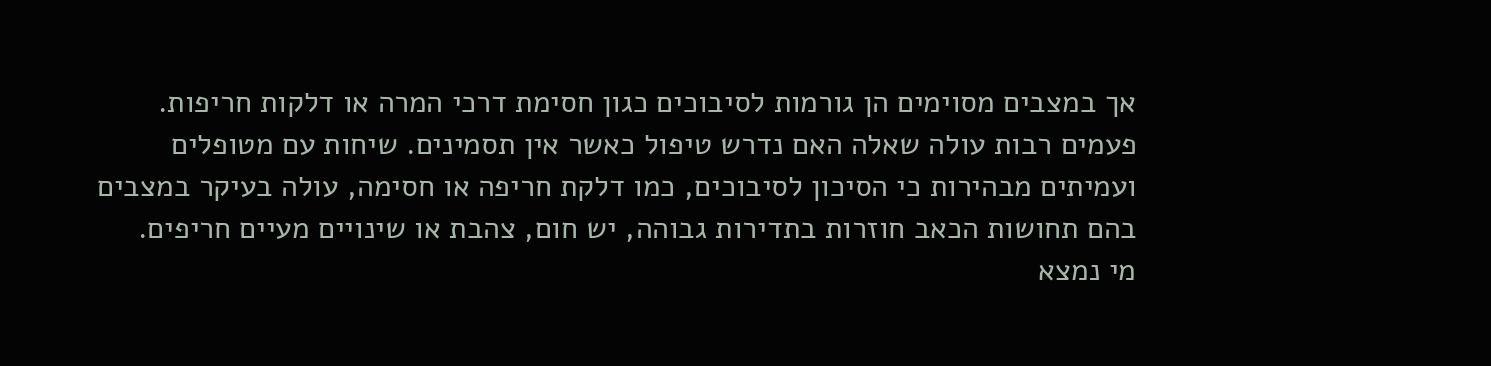אך במצבים מסוימים הן גורמות לסיבוכים כגון חסימת דרכי המרה או דלקות חריפות.
פעמים רבות עולה שאלה האם נדרש טיפול כאשר אין תסמינים. שיחות עם מטופלים ועמיתים מבהירות כי הסיכון לסיבוכים, כמו דלקת חריפה או חסימה, עולה בעיקר במצבים בהם תחושות הכאב חוזרות בתדירות גבוהה, יש חום, צהבת או שינויים מעיים חריפים.
מי נמצא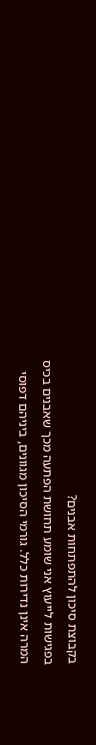בקבוצת סיכון להתפתחות אבנים?
בפגישות לייעוץ אני שומע תחושת הפתעה מכך שאבנים בכיס המרה אינן נדירות כלל. גורמי הסיכון מגוונים, ביניהם דפוסי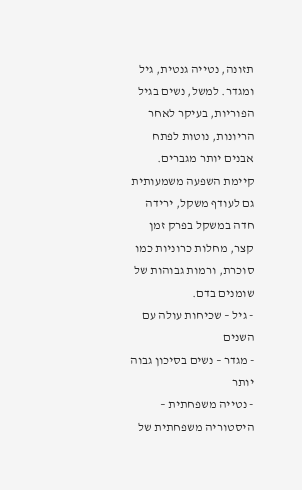תזונה, נטייה גנטית, גיל ומגדר. למשל, נשים בגיל הפוריות, בעיקר לאחר הריונות, נוטות לפתח אבנים יותר מגברים. קיימת השפעה משמעותית גם לעודף משקל, ירידה חדה במשקל בפרק זמן קצר, מחלות כרוניות כמו סוכרת, ורמות גבוהות של שומנים בדם.
- גיל – שכיחות עולה עם השנים
- מגדר – נשים בסיכון גבוה יותר
- נטייה משפחתית – היסטוריה משפחתית של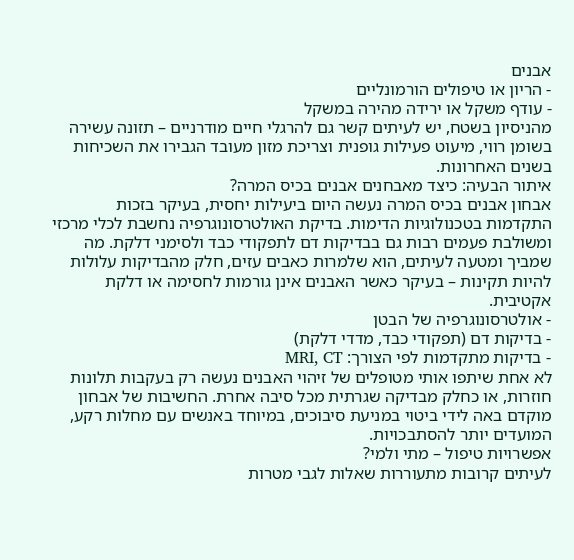אבנים
- הריון או טיפולים הורמונליים
- עודף משקל או ירידה מהירה במשקל
מהניסיון בשטח, יש לעיתים קשר גם להרגלי חיים מודרניים – תזונה עשירה בשומן רווי, מיעוט פעילות גופנית וצריכת מזון מעובד הגבירו את השכיחות בשנים האחרונות.
איתור הבעיה: כיצד מאבחנים אבנים בכיס המרה?
אבחון אבנים בכיס המרה נעשה היום ביעילות יחסית, בעיקר בזכות התקדמות בטכנולוגיות הדימות. בדיקת האולטרסונוגרפיה נחשבת לכלי מרכזי ומשולבת פעמים רבות גם בבדיקות דם לתפקודי כבד ולסימני דלקת. מה שמביך ומטעה לעיתים, הוא שלמרות כאבים עזים, חלק מהבדיקות עלולות להיות תקינות – בעיקר כאשר האבנים אינן גורמות לחסימה או דלקת אקטיבית.
- אולטרסונוגרפיה של הבטן
- בדיקות דם (תפקודי כבד, מדדי דלקת)
- בדיקות מתקדמות לפי הצורך: MRI, CT
לא אחת שיתפו אותי מטופלים של זיהוי האבנים נעשה רק בעקבות תלונות חוזרות, או כחלק מבדיקה שגרתית מכל סיבה אחרת. החשיבות של אבחון מוקדם באה לידי ביטוי במניעת סיבוכים, במיוחד באנשים עם מחלות רקע, המועדים יותר להסתבכויות.
אפשרויות טיפול – מתי ולמי?
לעיתים קרובות מתעוררות שאלות לגבי מטרות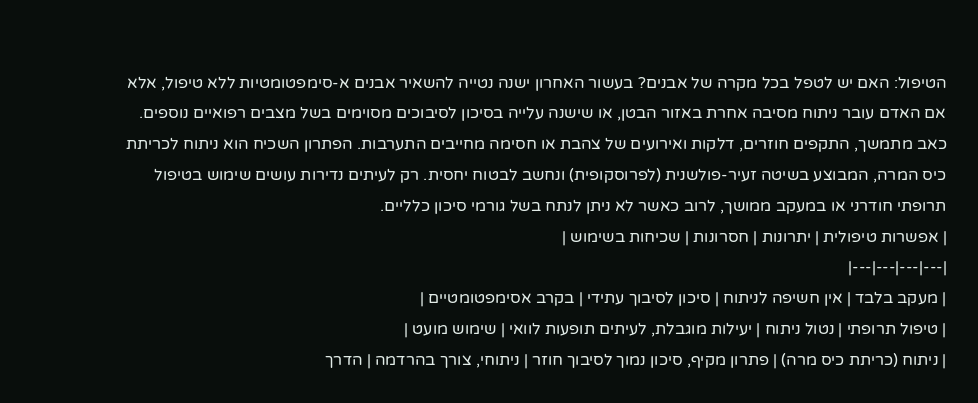הטיפול: האם יש לטפל בכל מקרה של אבנים? בעשור האחרון ישנה נטייה להשאיר אבנים א-סימפטומטיות ללא טיפול, אלא אם האדם עובר ניתוח מסיבה אחרת באזור הבטן, או שישנה עלייה בסיכון לסיבוכים מסוימים בשל מצבים רפואיים נוספים.
כאב מתמשך, התקפים חוזרים, דלקות ואירועים של צהבת או חסימה מחייבים התערבות. הפתרון השכיח הוא ניתוח לכריתת כיס המרה, המבוצע בשיטה זעיר-פולשנית (לפרוסקופית) ונחשב לבטוח יחסית. רק לעיתים נדירות עושים שימוש בטיפול תרופתי חודרני או במעקב ממושך, לרוב כאשר לא ניתן לנתח בשל גורמי סיכון כלליים.
| אפשרות טיפולית | יתרונות | חסרונות | שכיחות בשימוש |
|---|---|---|---|
| מעקב בלבד | אין חשיפה לניתוח | סיכון לסיבוך עתידי | בקרב אסימפטומטיים |
| טיפול תרופתי | נטול ניתוח | יעילות מוגבלת, לעיתים תופעות לוואי | שימוש מועט |
| ניתוח (כריתת כיס מרה) | פתרון מקיף, סיכון נמוך לסיבוך חוזר | ניתוחי, צורך בהרדמה | הדרך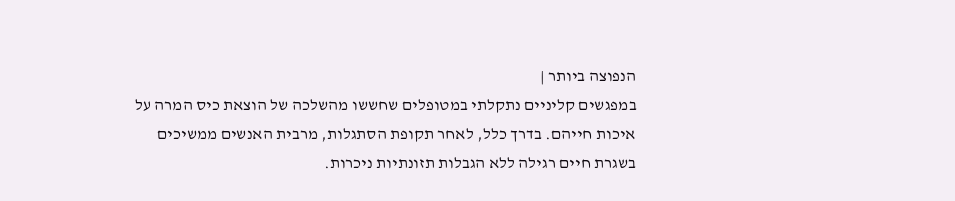הנפוצה ביותר |
במפגשים קליניים נתקלתי במטופלים שחששו מהשלכה של הוצאת כיס המרה על איכות חייהם. בדרך כלל, לאחר תקופת הסתגלות, מרבית האנשים ממשיכים בשגרת חיים רגילה ללא הגבלות תזונתיות ניכרות.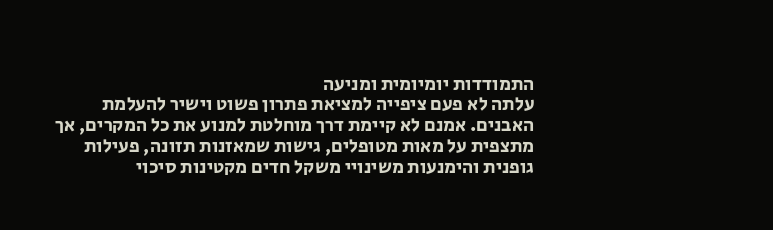התמודדות יומיומית ומניעה
עלתה לא פעם ציפייה למציאת פתרון פשוט וישיר להעלמת האבנים. אמנם לא קיימת דרך מוחלטת למנוע את כל המקרים, אך מתצפית על מאות מטופלים, גישות שמאזנות תזונה, פעילות גופנית והימנעות משינויי משקל חדים מקטינות סיכוי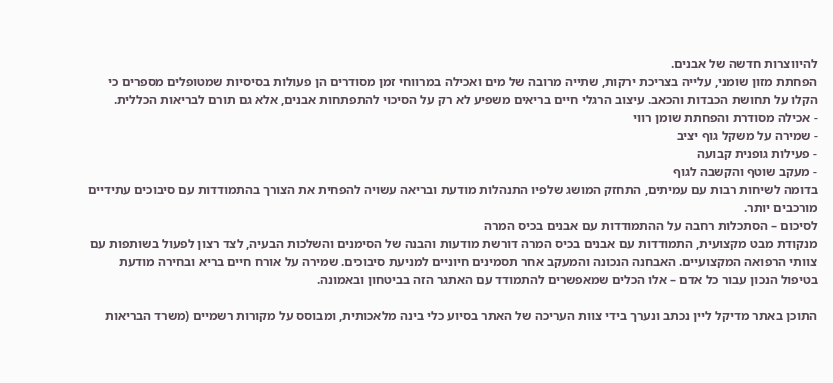להיווצרות חדשה של אבנים.
הפחתת מזון שומני, עלייה בצריכת ירקות, שתייה מרובה של מים ואכילה במרווחי זמן מסודרים הן פעולות בסיסיות שמטופלים מספרים כי הקלו על תחושת הכבדות והכאב. עיצוב הרגלי חיים בריאים משפיע לא רק על הסיכוי להתפתחות אבנים, אלא גם תורם לבריאות הכללית.
- אכילה מסודרת והפחתת שומן רווי
- שמירה על משקל גוף יציב
- פעילות גופנית קבועה
- מעקב שוטף והקשבה לגוף
בדומה לשיחות רבות עם עמיתים, התחזק המושג שלפיו התנהלות מודעת ובריאה עשויה להפחית את הצורך בהתמודדות עם סיבוכים עתידיים מורכבים יותר.
לסיכום – הסתכלות רחבה על ההתמודדות עם אבנים בכיס המרה
מנקודת מבט מקצועית, התמודדות עם אבנים בכיס המרה דורשת מודעות והבנה של הסימנים והשלכות הבעיה, לצד רצון לפעול בשותפות עם צוותי הרפואה המקצועיים. האבחנה הנכונה והמעקב אחר תסמינים חיוניים למניעת סיבוכים. שמירה על אורח חיים בריא ובחירה מודעת בטיפול הנכון עבור כל אדם – אלו הכלים שמאפשרים להתמודד עם האתגר הזה בביטחון ובאמונה.

התוכן באתר מדיקל ליין נכתב ונערך בידי צוות העריכה של האתר בסיוע כלי בינה מלאכותית, ומבוסס על מקורות רשמיים (משרד הבריאות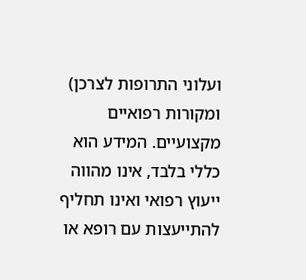ועלוני התרופות לצרכן) ומקורות רפואיים מקצועיים. המידע הוא כללי בלבד, אינו מהווה ייעוץ רפואי ואינו תחליף להתייעצות עם רופא או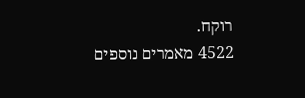רוקח.
4522 מאמרים נוספים